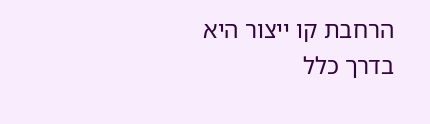הרחבת קו ייצור היא בדרך כלל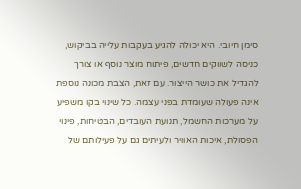סימן חיובי. היא יכולה להגיע בעקבות עלייה בביקוש, כניסה לשווקים חדשים, פיתוח מוצר נוסף או צורך להגדיל את כושר הייצור. עם זאת, הצבת מכונה נוספת אינה פעולה שעומדת בפני עצמה. כל שינוי בקו משפיע על מערכות החשמל, תנועת העובדים, הבטיחות, פינוי הפסולת, איכות האוויר ולעיתים גם על פעילותם של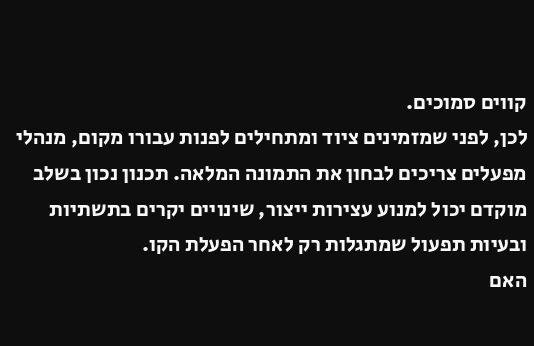קווים סמוכים.
לכן, לפני שמזמינים ציוד ומתחילים לפנות עבורו מקום, מנהלי מפעלים צריכים לבחון את התמונה המלאה. תכנון נכון בשלב מוקדם יכול למנוע עצירות ייצור, שינויים יקרים בתשתיות ובעיות תפעול שמתגלות רק לאחר הפעלת הקו.
האם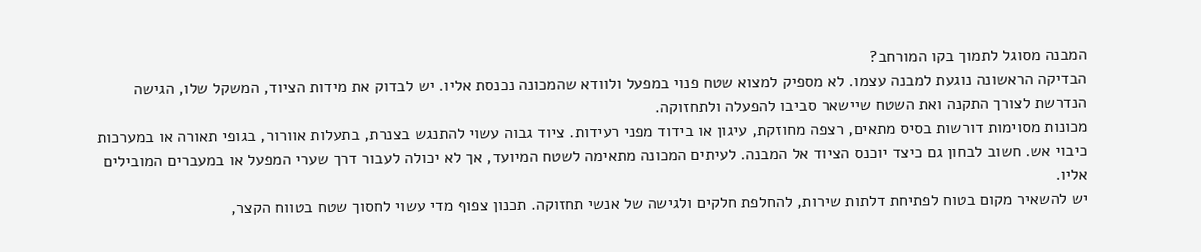המבנה מסוגל לתמוך בקו המורחב?
הבדיקה הראשונה נוגעת למבנה עצמו. לא מספיק למצוא שטח פנוי במפעל ולוודא שהמכונה נכנסת אליו. יש לבדוק את מידות הציוד, המשקל שלו, הגישה הנדרשת לצורך התקנה ואת השטח שיישאר סביבו להפעלה ולתחזוקה.
מכונות מסוימות דורשות בסיס מתאים, רצפה מחוזקת, עיגון או בידוד מפני רעידות. ציוד גבוה עשוי להתנגש בצנרת, בתעלות אוורור, בגופי תאורה או במערכות כיבוי אש. חשוב לבחון גם כיצד יוכנס הציוד אל המבנה. לעיתים המכונה מתאימה לשטח המיועד, אך לא יכולה לעבור דרך שערי המפעל או במעברים המובילים אליו.
יש להשאיר מקום בטוח לפתיחת דלתות שירות, להחלפת חלקים ולגישה של אנשי תחזוקה. תכנון צפוף מדי עשוי לחסוך שטח בטווח הקצר,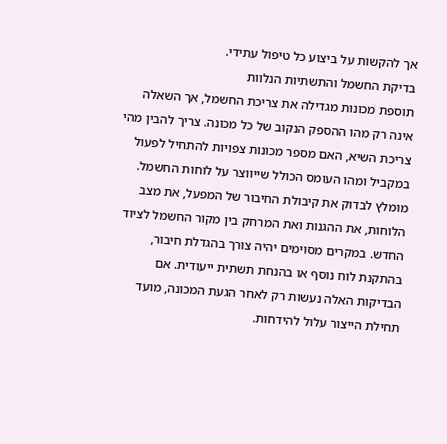אך להקשות על ביצוע כל טיפול עתידי.
בדיקת החשמל והתשתיות הנלוות
תוספת מכונות מגדילה את צריכת החשמל, אך השאלה אינה רק מהו ההספק הנקוב של כל מכונה. צריך להבין מהי צריכת השיא, האם מספר מכונות צפויות להתחיל לפעול במקביל ומהו העומס הכולל שייווצר על לוחות החשמל.
מומלץ לבדוק את קיבולת החיבור של המפעל, את מצב הלוחות, את ההגנות ואת המרחק בין מקור החשמל לציוד החדש. במקרים מסוימים יהיה צורך בהגדלת חיבור, בהתקנת לוח נוסף או בהנחת תשתית ייעודית. אם הבדיקות האלה נעשות רק לאחר הגעת המכונה, מועד תחילת הייצור עלול להידחות.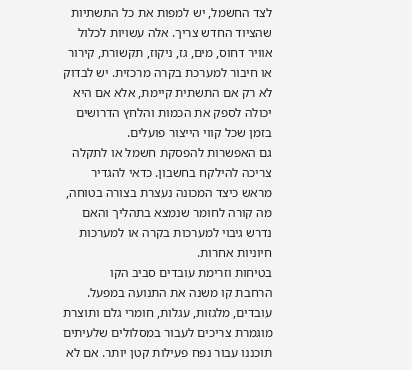לצד החשמל, יש למפות את כל התשתיות שהציוד החדש צריך. אלה עשויות לכלול אוויר דחוס, מים, גז, ניקוז, תקשורת, קירור או חיבור למערכת בקרה מרכזית. יש לבדוק לא רק אם התשתית קיימת, אלא אם היא יכולה לספק את הכמות והלחץ הדרושים בזמן שכל קווי הייצור פועלים.
גם האפשרות להפסקת חשמל או לתקלה צריכה להילקח בחשבון. כדאי להגדיר מראש כיצד המכונה נעצרת בצורה בטוחה, מה קורה לחומר שנמצא בתהליך והאם נדרש גיבוי למערכות בקרה או למערכות חיוניות אחרות.
בטיחות וזרימת עובדים סביב הקו
הרחבת קו משנה את התנועה במפעל. עובדים, מלגזות, עגלות, חומרי גלם ותוצרת מוגמרת צריכים לעבור במסלולים שלעיתים תוכננו עבור נפח פעילות קטן יותר. אם לא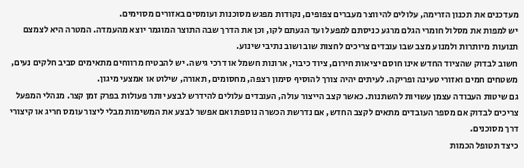מעדכנים את תכנון הזרימה, עלולים להיווצר מעברים צפופים, נקודות מפגש מסוכנות ועומסים באזורים מסוימים.
יש למפות את מסלול חומרי הגלם מרגע כניסתם למפעל ועד הגעתם לקו, וכן את הדרך שבה התוצר המוגמר יוצא מהעמדה. המטרה היא לצמצם תנועות מיותרות ולמנוע מצב שבו עובדים צריכים לחצות שוב ושוב נתיבי שינוע.
חשוב לבדוק שהציוד החדש אינו חוסם יציאות חירום, ציוד כיבוי, ארונות חשמל או דרכי גישה. יש להבטיח מרווחים מתאימים סביב חלקים נעים, משטחים חמים ואזורי טעינה ופריקה. לעיתים יהיה צורך להוסיף סימון רצפה, מחסומים, תאורה, שילוט או אמצעי מיגון.
גם שיטות העבודה עצמן עשויות להשתנות. כאשר קצב הייצור עולה, העובדים עלולים להידרש לבצע יותר פעולות בפרק זמן קצר. מנהלי המפעל צריכים לבדוק אם מספר העובדים מתאים לקצב החדש, אם נדרשת הכשרה נוספת ואם אפשר לבצע את המשימות מבלי ליצור עומס חריג או קיצורי דרך מסוכנים.
כיצד תטופל הכמות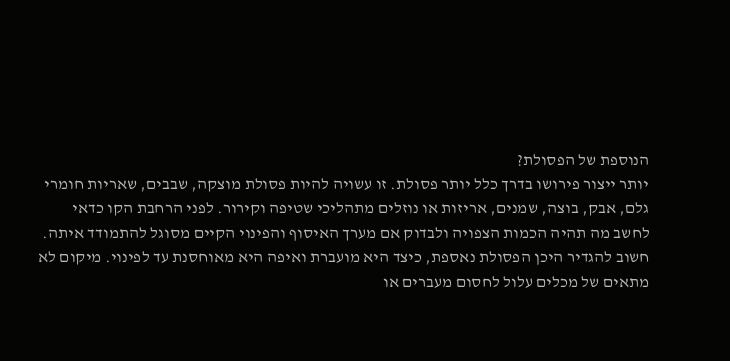הנוספת של הפסולת?
יותר ייצור פירושו בדרך כלל יותר פסולת. זו עשויה להיות פסולת מוצקה, שבבים, שאריות חומרי גלם, אבק, בוצה, שמנים, אריזות או נוזלים מתהליכי שטיפה וקירור. לפני הרחבת הקו כדאי לחשב מה תהיה הכמות הצפויה ולבדוק אם מערך האיסוף והפינוי הקיים מסוגל להתמודד איתה.
חשוב להגדיר היכן הפסולת נאספת, כיצד היא מועברת ואיפה היא מאוחסנת עד לפינוי. מיקום לא מתאים של מכלים עלול לחסום מעברים או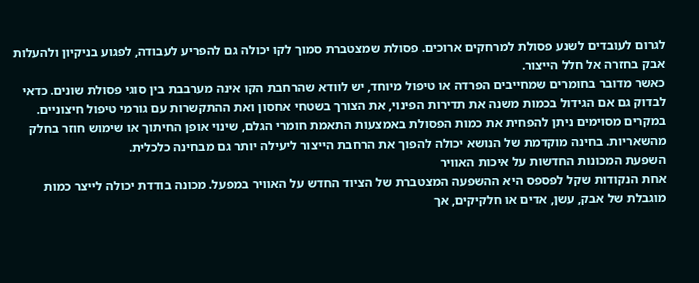לגרום לעובדים לשנע פסולת למרחקים ארוכים. פסולת שמצטברת סמוך לקו יכולה גם להפריע לעבודה, לפגוע בניקיון ולהעלות אבק בחזרה אל חלל הייצור.
כאשר מדובר בחומרים שמחייבים הפרדה או טיפול מיוחד, יש לוודא שהרחבת הקו אינה מערבבת בין סוגי פסולת שונים. כדאי לבדוק גם אם הגידול בכמות משנה את תדירות הפינוי, את הצורך בשטחי אחסון ואת ההתקשרות עם גורמי טיפול חיצוניים.
במקרים מסוימים ניתן להפחית את כמות הפסולת באמצעות התאמת חומרי הגלם, שינוי אופן החיתוך או שימוש חוזר בחלק מהשאריות. בחינה מוקדמת של הנושא יכולה להפוך את הרחבת הייצור ליעילה יותר גם מבחינה כלכלית.
השפעת המכונות החדשות על איכות האוויר
אחת הנקודות שקל לפספס היא ההשפעה המצטברת של הציוד החדש על האוויר במפעל. מכונה בודדת יכולה לייצר כמות מוגבלת של אבק, עשן, אדים או חלקיקים, אך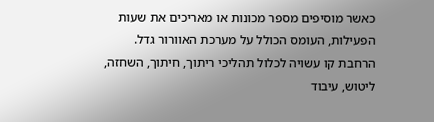כאשר מוסיפים מספר מכונות או מאריכים את שעות הפעילות, העומס הכולל על מערכת האוורור גדל.
הרחבת קו עשויה לכלול תהליכי ריתוך, חיתוך, השחזה, ליטוש, עיבוד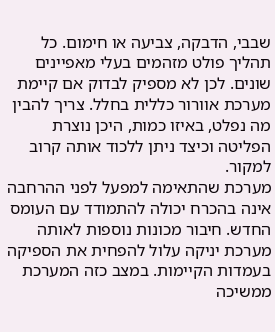שבבי, הדבקה, צביעה או חימום. כל תהליך פולט מזהמים בעלי מאפיינים שונים. לכן לא מספיק לבדוק אם קיימת מערכת אוורור כללית בחלל. צריך להבין מה נפלט, באיזו כמות, היכן נוצרת הפליטה וכיצד ניתן ללכוד אותה קרוב למקור.
מערכת שהתאימה למפעל לפני ההרחבה אינה בהכרח יכולה להתמודד עם העומס החדש. חיבור מכונות נוספות לאותה מערכת יניקה עלול להפחית את הספיקה בעמדות הקיימות. במצב כזה המערכת ממשיכה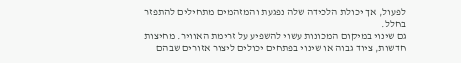לפעול, אך יכולת הלכידה שלה נפגעת והמזהמים מתחילים להתפזר בחלל.
גם שינוי במיקום המכונות עשוי להשפיע על זרימת האוויר. מחיצות חדשות, ציוד גבוה או שינוי בפתחים יכולים ליצור אזורים שבהם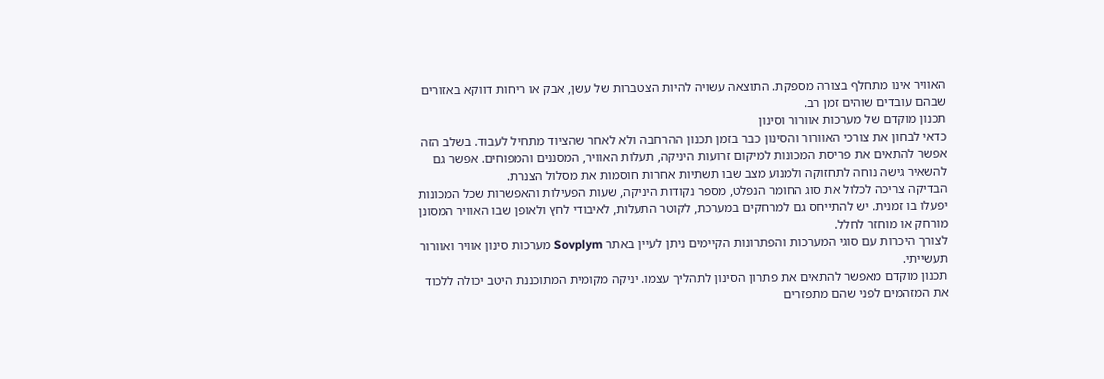האוויר אינו מתחלף בצורה מספקת. התוצאה עשויה להיות הצטברות של עשן, אבק או ריחות דווקא באזורים שבהם עובדים שוהים זמן רב.
תכנון מוקדם של מערכות אוורור וסינון
כדאי לבחון את צורכי האוורור והסינון כבר בזמן תכנון ההרחבה ולא לאחר שהציוד מתחיל לעבוד. בשלב הזה אפשר להתאים את פריסת המכונות למיקום זרועות היניקה, תעלות האוויר, המסננים והמפוחים. אפשר גם להשאיר גישה נוחה לתחזוקה ולמנוע מצב שבו תשתיות אחרות חוסמות את מסלול הצנרת.
הבדיקה צריכה לכלול את סוג החומר הנפלט, מספר נקודות היניקה, שעות הפעילות והאפשרות שכל המכונות יפעלו בו זמנית. יש להתייחס גם למרחקים במערכת, לקוטר התעלות, לאיבודי לחץ ולאופן שבו האוויר המסונן מורחק או מוחזר לחלל.
לצורך היכרות עם סוגי המערכות והפתרונות הקיימים ניתן לעיין באתר Sovplym מערכות סינון אוויר ואוורור תעשייתי.
תכנון מוקדם מאפשר להתאים את פתרון הסינון לתהליך עצמו. יניקה מקומית המתוכננת היטב יכולה ללכוד את המזהמים לפני שהם מתפזרים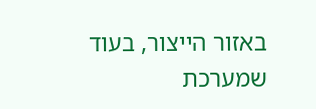באזור הייצור, בעוד שמערכת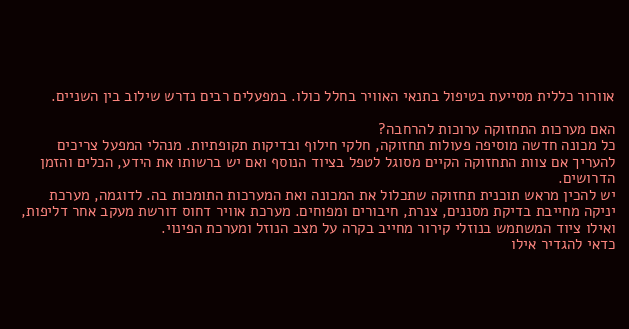אוורור כללית מסייעת בטיפול בתנאי האוויר בחלל כולו. במפעלים רבים נדרש שילוב בין השניים.

האם מערכות התחזוקה ערוכות להרחבה?
כל מכונה חדשה מוסיפה פעולות תחזוקה, חלקי חילוף ובדיקות תקופתיות. מנהלי המפעל צריכים להעריך אם צוות התחזוקה הקיים מסוגל לטפל בציוד הנוסף ואם יש ברשותו את הידע, הכלים והזמן הדרושים.
יש להכין מראש תוכנית תחזוקה שתכלול את המכונה ואת המערכות התומכות בה. לדוגמה, מערכת יניקה מחייבת בדיקת מסננים, צנרת, חיבורים ומפוחים. מערכת אוויר דחוס דורשת מעקב אחר דליפות, ואילו ציוד המשתמש בנוזלי קירור מחייב בקרה על מצב הנוזל ומערכת הפינוי.
כדאי להגדיר אילו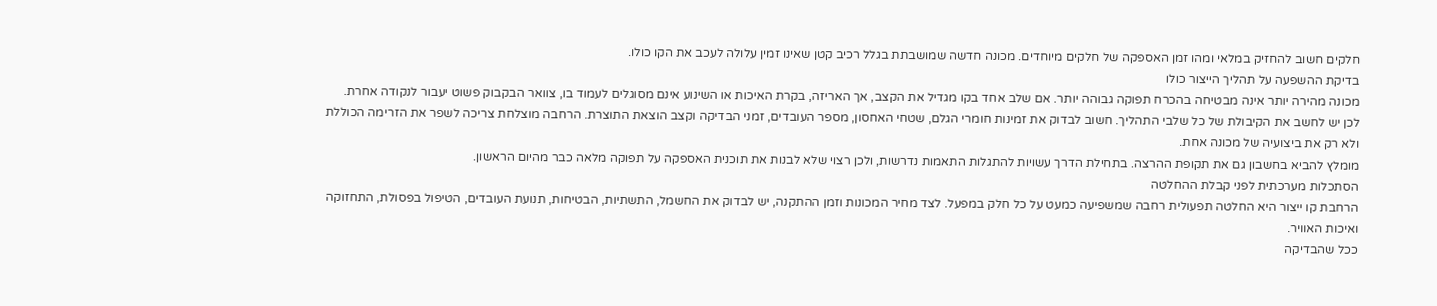חלקים חשוב להחזיק במלאי ומהו זמן האספקה של חלקים מיוחדים. מכונה חדשה שמושבתת בגלל רכיב קטן שאינו זמין עלולה לעכב את הקו כולו.
בדיקת ההשפעה על תהליך הייצור כולו
מכונה מהירה יותר אינה מבטיחה בהכרח תפוקה גבוהה יותר. אם שלב אחד בקו מגדיל את הקצב, אך האריזה, בקרת האיכות או השינוע אינם מסוגלים לעמוד בו, צוואר הבקבוק פשוט יעבור לנקודה אחרת.
לכן יש לחשב את הקיבולת של כל שלבי התהליך. חשוב לבדוק את זמינות חומרי הגלם, שטחי האחסון, מספר העובדים, זמני הבדיקה וקצב הוצאת התוצרת. הרחבה מוצלחת צריכה לשפר את הזרימה הכוללת ולא רק את ביצועיה של מכונה אחת.
מומלץ להביא בחשבון גם את תקופת ההרצה. בתחילת הדרך עשויות להתגלות התאמות נדרשות, ולכן רצוי שלא לבנות את תוכנית האספקה על תפוקה מלאה כבר מהיום הראשון.
הסתכלות מערכתית לפני קבלת ההחלטה
הרחבת קו ייצור היא החלטה תפעולית רחבה שמשפיעה כמעט על כל חלק במפעל. לצד מחיר המכונות וזמן ההתקנה, יש לבדוק את החשמל, התשתיות, הבטיחות, תנועת העובדים, הטיפול בפסולת, התחזוקה ואיכות האוויר.
ככל שהבדיקה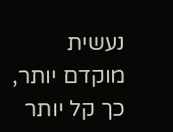נעשית מוקדם יותר, כך קל יותר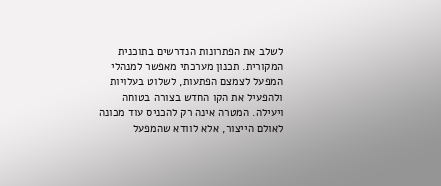לשלב את הפתרונות הנדרשים בתוכנית המקורית. תכנון מערכתי מאפשר למנהלי המפעל לצמצם הפתעות, לשלוט בעלויות ולהפעיל את הקו החדש בצורה בטוחה ויעילה. המטרה אינה רק להכניס עוד מכונה לאולם הייצור, אלא לוודא שהמפעל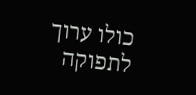כולו ערוך לתפוקה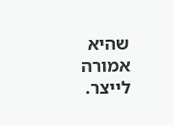שהיא אמורה לייצר.